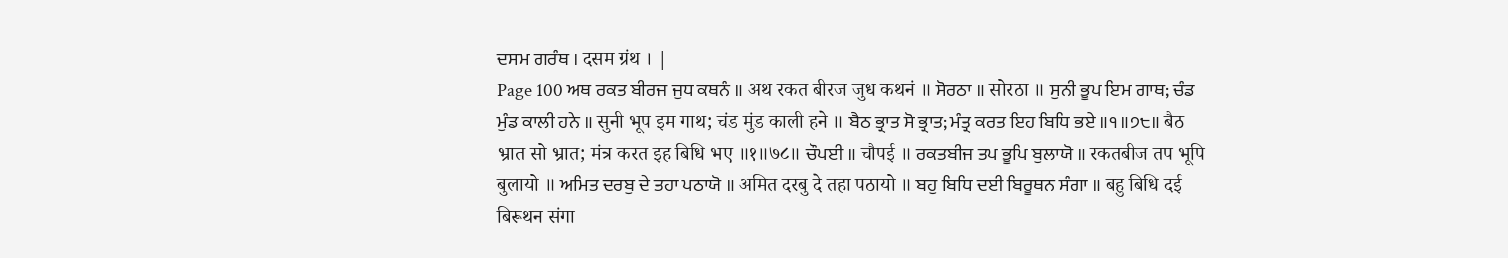ਦਸਮ ਗਰੰਥ । दसम ग्रंथ । |
Page 100 ਅਥ ਰਕਤ ਬੀਰਜ ਜੁਧ ਕਥਨੰ ॥ अथ रकत बीरज जुध कथनं ॥ ਸੋਰਠਾ ॥ सोरठा ॥ ਸੁਨੀ ਭੂਪ ਇਮ ਗਾਥ; ਚੰਡ ਮੁੰਡ ਕਾਲੀ ਹਨੇ ॥ सुनी भूप इम गाथ; चंड मुंड काली हने ॥ ਬੈਠ ਭ੍ਰਾਤ ਸੋ ਭ੍ਰਾਤ; ਮੰਤ੍ਰ ਕਰਤ ਇਹ ਬਿਧਿ ਭਏ ॥੧॥੭੮॥ बैठ भ्रात सो भ्रात; मंत्र करत इह बिधि भए ॥१॥७८॥ ਚੌਪਈ ॥ चौपई ॥ ਰਕਤਬੀਜ ਤਪ ਭੂਪਿ ਬੁਲਾਯੋ ॥ रकतबीज तप भूपि बुलायो ॥ ਅਮਿਤ ਦਰਬੁ ਦੇ ਤਹਾ ਪਠਾਯੋ ॥ अमित दरबु दे तहा पठायो ॥ ਬਹੁ ਬਿਧਿ ਦਈ ਬਿਰੂਥਨ ਸੰਗਾ ॥ बहु बिधि दई बिरूथन संगा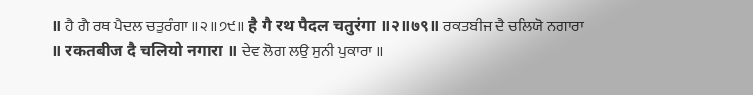॥ ਹੈ ਗੈ ਰਥ ਪੈਦਲ ਚਤੁਰੰਗਾ ॥੨॥੭੯॥ है गै रथ पैदल चतुरंगा ॥२॥७९॥ ਰਕਤਬੀਜ ਦੈ ਚਲਿਯੋ ਨਗਾਰਾ ॥ रकतबीज दै चलियो नगारा ॥ ਦੇਵ ਲੋਗ ਲਉ ਸੁਨੀ ਪੁਕਾਰਾ ॥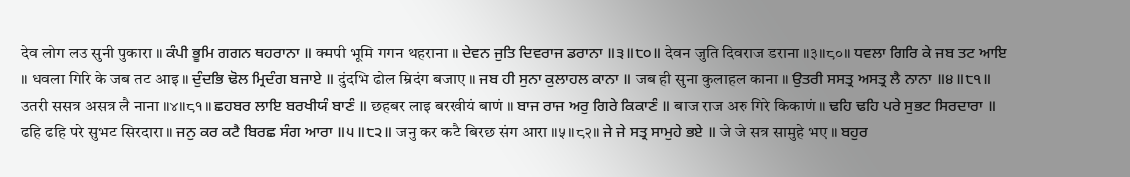देव लोग लउ सुनी पुकारा ॥ ਕੰਪੀ ਭੂਮਿ ਗਗਨ ਥਹਰਾਨਾ ॥ क्मपी भूमि गगन थहराना ॥ ਦੇਵਨ ਜੁਤਿ ਦਿਵਰਾਜ ਡਰਾਨਾ ॥੩॥੮੦॥ देवन जुति दिवराज डराना ॥३॥८०॥ ਧਵਲਾ ਗਿਰਿ ਕੇ ਜਬ ਤਟ ਆਇ ॥ धवला गिरि के जब तट आइ ॥ ਦੁੰਦਭਿ ਢੋਲ ਮ੍ਰਿਦੰਗ ਬਜਾਏ ॥ दुंदभि ढोल म्रिदंग बजाए ॥ ਜਬ ਹੀ ਸੁਨਾ ਕੁਲਾਹਲ ਕਾਨਾ ॥ जब ही सुना कुलाहल काना ॥ ਉਤਰੀ ਸਸਤ੍ਰ ਅਸਤ੍ਰ ਲੈ ਨਾਨਾ ॥੪॥੮੧॥ उतरी ससत्र असत्र लै नाना ॥४॥८१॥ ਛਹਬਰ ਲਾਇ ਬਰਖੀਯੰ ਬਾਣੰ ॥ छहबर लाइ बरखीयं बाणं ॥ ਬਾਜ ਰਾਜ ਅਰੁ ਗਿਰੇ ਕਿਕਾਣੰ ॥ बाज राज अरु गिरे किकाणं ॥ ਢਹਿ ਢਹਿ ਪਰੇ ਸੁਭਟ ਸਿਰਦਾਰਾ ॥ ढहि ढहि परे सुभट सिरदारा ॥ ਜਨੁ ਕਰ ਕਟੈ ਬਿਰਛ ਸੰਗ ਆਰਾ ॥੫॥੮੨॥ जनु कर कटै बिरछ संग आरा ॥५॥८२॥ ਜੇ ਜੇ ਸਤ੍ਰ ਸਾਮੁਹੇ ਭਏ ॥ जे जे सत्र सामुहे भए ॥ ਬਹੁਰ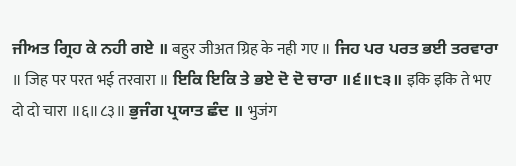ਜੀਅਤ ਗ੍ਰਿਹ ਕੇ ਨਹੀ ਗਏ ॥ बहुर जीअत ग्रिह के नही गए ॥ ਜਿਹ ਪਰ ਪਰਤ ਭਈ ਤਰਵਾਰਾ ॥ जिह पर परत भई तरवारा ॥ ਇਕਿ ਇਕਿ ਤੇ ਭਏ ਦੋ ਦੋ ਚਾਰਾ ॥੬॥੮੩॥ इकि इकि ते भए दो दो चारा ॥६॥८३॥ ਭੁਜੰਗ ਪ੍ਰਯਾਤ ਛੰਦ ॥ भुजंग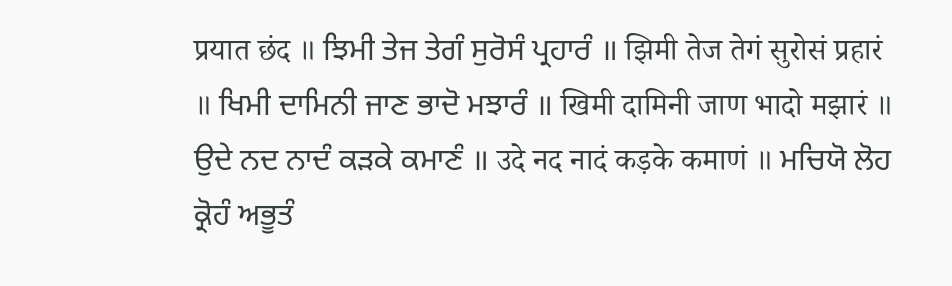प्रयात छंद ॥ ਝਿਮੀ ਤੇਜ ਤੇਗੰ ਸੁਰੋਸੰ ਪ੍ਰਹਾਰੰ ॥ झिमी तेज तेगं सुरोसं प्रहारं ॥ ਖਿਮੀ ਦਾਮਿਨੀ ਜਾਣ ਭਾਦੋ ਮਝਾਰੰ ॥ खिमी दामिनी जाण भादो मझारं ॥ ਉਦੇ ਨਦ ਨਾਦੰ ਕੜਕੇ ਕਮਾਣੰ ॥ उदे नद नादं कड़के कमाणं ॥ ਮਚਿਯੋ ਲੋਹ ਕ੍ਰੋਹੰ ਅਭੂਤੰ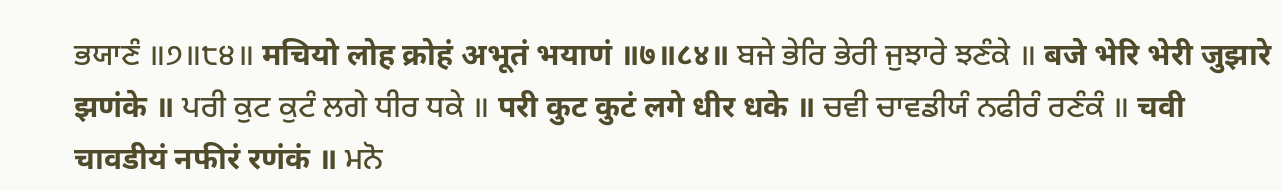ਭਯਾਣੰ ॥੭॥੮੪॥ मचियो लोह क्रोहं अभूतं भयाणं ॥७॥८४॥ ਬਜੇ ਭੇਰਿ ਭੇਰੀ ਜੁਝਾਰੇ ਝਣੰਕੇ ॥ बजे भेरि भेरी जुझारे झणंके ॥ ਪਰੀ ਕੁਟ ਕੁਟੰ ਲਗੇ ਧੀਰ ਧਕੇ ॥ परी कुट कुटं लगे धीर धके ॥ ਚਵੀ ਚਾਵਡੀਯੰ ਨਫੀਰੰ ਰਣੰਕੰ ॥ चवी चावडीयं नफीरं रणंकं ॥ ਮਨੋ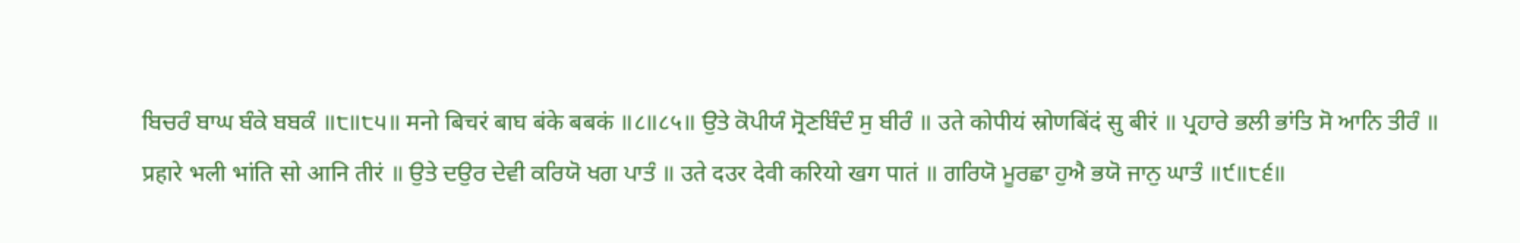ਬਿਚਰੰ ਬਾਘ ਬੰਕੇ ਬਬਕੰ ॥੮॥੮੫॥ मनो बिचरं बाघ बंके बबकं ॥८॥८५॥ ਉਤੇ ਕੋਪੀਯੰ ਸ੍ਰੋਣਬਿੰਦੰ ਸੁ ਬੀਰੰ ॥ उते कोपीयं स्रोणबिंदं सु बीरं ॥ ਪ੍ਰਹਾਰੇ ਭਲੀ ਭਾਂਤਿ ਸੋ ਆਨਿ ਤੀਰੰ ॥ प्रहारे भली भांति सो आनि तीरं ॥ ਉਤੇ ਦਉਰ ਦੇਵੀ ਕਰਿਯੋ ਖਗ ਪਾਤੰ ॥ उते दउर देवी करियो खग पातं ॥ ਗਰਿਯੋ ਮੂਰਛਾ ਹੁਐ ਭਯੋ ਜਾਨੁ ਘਾਤੰ ॥੯॥੮੬॥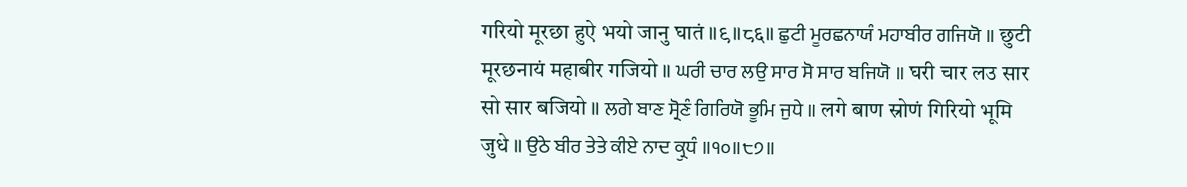गरियो मूरछा हुऐ भयो जानु घातं ॥९॥८६॥ ਛੁਟੀ ਮੂਰਛਨਾਯੰ ਮਹਾਬੀਰ ਗਜਿਯੋ ॥ छुटी मूरछनायं महाबीर गजियो ॥ ਘਰੀ ਚਾਰ ਲਉ ਸਾਰ ਸੋ ਸਾਰ ਬਜਿਯੋ ॥ घरी चार लउ सार सो सार बजियो ॥ ਲਗੇ ਬਾਣ ਸ੍ਰੋਣੰ ਗਿਰਿਯੋ ਭੂਮਿ ਜੁਧੇ ॥ लगे बाण स्रोणं गिरियो भूमि जुधे ॥ ਉਠੇ ਬੀਰ ਤੇਤੇ ਕੀਏ ਨਾਦ ਕ੍ਰੁਧੰ ॥੧੦॥੮੭॥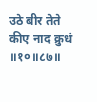उठे बीर तेते कीए नाद क्रुधं ॥१०॥८७॥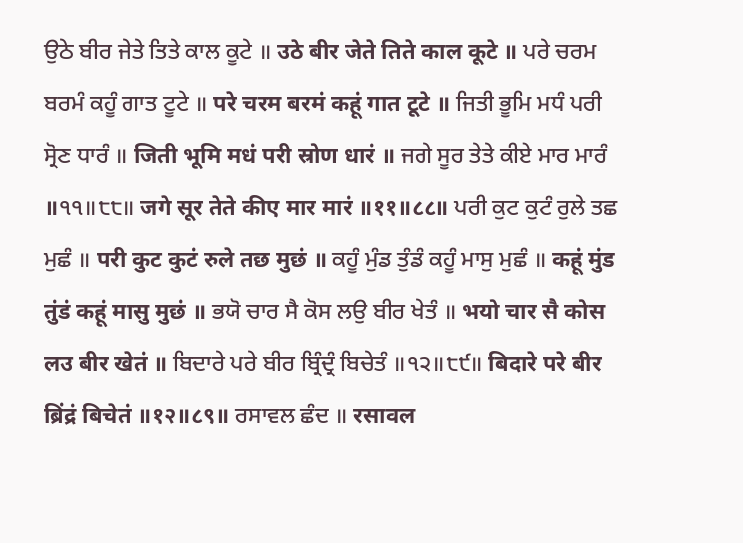ਉਠੇ ਬੀਰ ਜੇਤੇ ਤਿਤੇ ਕਾਲ ਕੂਟੇ ॥ उठे बीर जेते तिते काल कूटे ॥ ਪਰੇ ਚਰਮ ਬਰਮੰ ਕਹੂੰ ਗਾਤ ਟੂਟੇ ॥ परे चरम बरमं कहूं गात टूटे ॥ ਜਿਤੀ ਭੂਮਿ ਮਧੰ ਪਰੀ ਸ੍ਰੋਣ ਧਾਰੰ ॥ जिती भूमि मधं परी स्रोण धारं ॥ ਜਗੇ ਸੂਰ ਤੇਤੇ ਕੀਏ ਮਾਰ ਮਾਰੰ ॥੧੧॥੮੮॥ जगे सूर तेते कीए मार मारं ॥११॥८८॥ ਪਰੀ ਕੁਟ ਕੁਟੰ ਰੁਲੇ ਤਛ ਮੁਛੰ ॥ परी कुट कुटं रुले तछ मुछं ॥ ਕਹੂੰ ਮੁੰਡ ਤੁੰਡੰ ਕਹੂੰ ਮਾਸੁ ਮੁਛੰ ॥ कहूं मुंड तुंडं कहूं मासु मुछं ॥ ਭਯੋ ਚਾਰ ਸੈ ਕੋਸ ਲਉ ਬੀਰ ਖੇਤੰ ॥ भयो चार सै कोस लउ बीर खेतं ॥ ਬਿਦਾਰੇ ਪਰੇ ਬੀਰ ਬ੍ਰਿੰਦ੍ਰੰ ਬਿਚੇਤੰ ॥੧੨॥੮੯॥ बिदारे परे बीर ब्रिंद्रं बिचेतं ॥१२॥८९॥ ਰਸਾਵਲ ਛੰਦ ॥ रसावल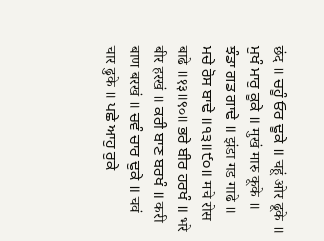छंद ॥ ਚਹੂੰ ਓਰ ਢੂਕੇ ॥ चहूं ओर ढूके ॥ ਮੁਖੰ ਮਾਰੁ ਕੂਕੇ ॥ मुखं मारु कूके ॥ ਝੰਡਾ ਗਡ ਗਾਢੇ ॥ झंडा गड गाढे ॥ ਮਚੇ ਰੋਸ ਬਾਢੇ ॥੧੩॥੯੦॥ मचे रोस बाढे ॥१३॥९०॥ ਭਰੇ ਬੀਰ ਹਰਖੰ ॥ भरे बीर हरखं ॥ ਕਰੀ ਬਾਣ ਬਰਖੰ ॥ करी बाण बरखं ॥ ਚਵੰ ਚਾਰ ਢੁਕੇ ॥ चवं चार ढुके ॥ ਪਛੇ ਆਹੁ ਰੁਕੇ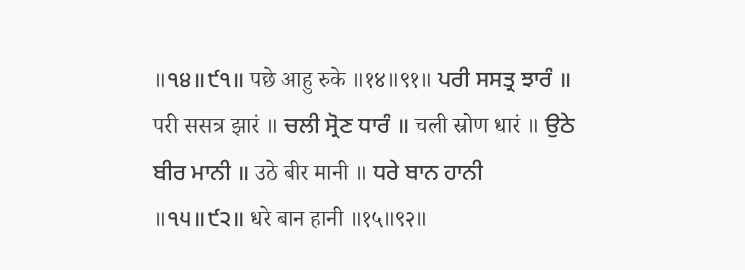॥੧੪॥੯੧॥ पछे आहु रुके ॥१४॥९१॥ ਪਰੀ ਸਸਤ੍ਰ ਝਾਰੰ ॥ परी ससत्र झारं ॥ ਚਲੀ ਸ੍ਰੋਣ ਧਾਰੰ ॥ चली स्रोण धारं ॥ ਉਠੇ ਬੀਰ ਮਾਨੀ ॥ उठे बीर मानी ॥ ਧਰੇ ਬਾਨ ਹਾਨੀ ॥੧੫॥੯੨॥ धरे बान हानी ॥१५॥९२॥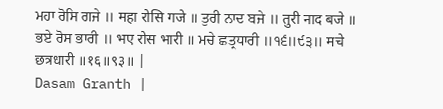ਮਹਾ ਰੋਸਿ ਗਜੇ ॥ महा रोसि गजे ॥ ਤੁਰੀ ਨਾਦ ਬਜੇ ॥ तुरी नाद बजे ॥ ਭਏ ਰੋਸ ਭਾਰੀ ॥ भए रोस भारी ॥ ਮਚੇ ਛਤ੍ਰਧਾਰੀ ॥੧੬॥੯੩॥ मचे छत्रधारी ॥१६॥९३॥ |
Dasam Granth |